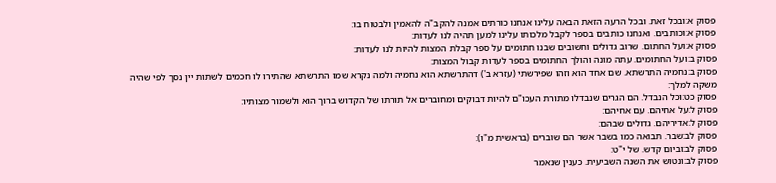פסוק א:ובכל זאת. ובכל הרעה הזאת הבאה עלינו אנחנו כורתים אמנה להקב"ה להאמין ולבטוח בו:
פסוק א:וכותבים. ואנחנו כותבים בספר לקבל מלכותו עלינו למען תהיה לנו לעדות:
פסוק א:ועל החתום. שרוב גדולים וחשובים שבנו חתומים על ספר קבלת המצות להיות לנו לעדות:
פסוק ב:ועל החתומים. עתה מונה והולך החתומים בספר לעדות קבול המצות:
פסוק ב:נחמיה התרשתא. שם אחד הוא וזהו שפירשתי (עזרא ב') דהתרשתא הוא נחמיה ולמה נקרא שמו התרשתא שהתירו לו חכמים לשתות יין נסך לפי שהיה משקה למלך:
פסוק כט:וכל הנבדל. הם הגרים שנבדלו מתורת העכו"ם להיות דבוקים ומחוברים אל תורתו של הקדוש ברוך הוא ולשמור מצותיו:
פסוק ל:על אחיהם. עם אחיהם:
פסוק ל:אדיריהם. גדולים שבהם:
פסוק לב:שבר. תבואה כמו בשבר אשר הם שוברים (בראשית מ"ו):
פסוק לב:וביום קדש. של י"ט:
פסוק לב:ונטוש את השנה השביעית. כענין שנאמר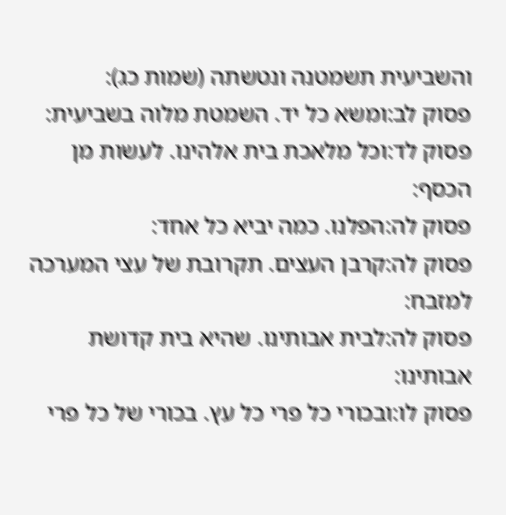והשביעית תשמטנה ונטשתה (שמות כג):
פסוק לב:ומשא כל יד. השמטת מלוה בשביעית:
פסוק לד:וכל מלאכת בית אלהינו. לעשות מן הכסף:
פסוק לה:הפלנו. כמה יביא כל אחד:
פסוק לה:קרבן העצים. תקרובת של עצי המערכה למזבח:
פסוק לה:לבית אבותינו. שהיא בית קדושת אבותינו:
פסוק לו:ובכורי כל פרי כל עץ. בכורי של כל פרי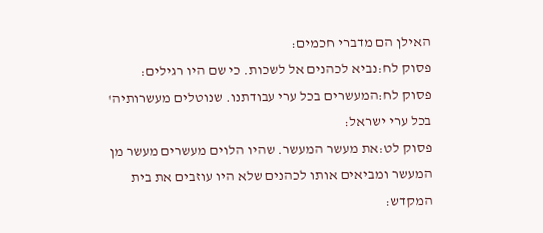האילן הם מדברי חכמים:
פסוק לח:נביא לכהנים אל לשכות. כי שם היו רגילים:
פסוק לח:המעשרים בכל ערי עבודתנו. שנוטלים מעשרותיה' בכל ערי ישראל:
פסוק לט:את מעשר המעשר. שהיו הלוים מעשרים מעשר מן המעשר ומביאים אותו לכהנים שלא היו עוזבים את בית המקדש: